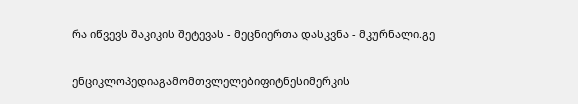რა იწვევს შაკიკის შეტევას - მეცნიერთა დასკვნა - მკურნალი.გე

ენციკლოპედიაგამომთვლელებიფიტნესიმერკის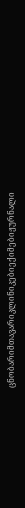ცნობარიმთავარიკლინიკებიექიმებიჟურნალი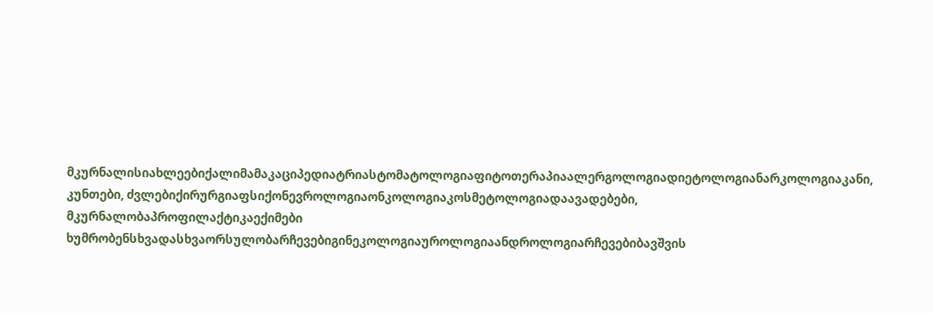მკურნალისიახლეებიქალიმამაკაციპედიატრიასტომატოლოგიაფიტოთერაპიაალერგოლოგიადიეტოლოგიანარკოლოგიაკანი, კუნთები, ძვლებიქირურგიაფსიქონევროლოგიაონკოლოგიაკოსმეტოლოგიადაავადებები, მკურნალობაპროფილაქტიკაექიმები ხუმრობენსხვადასხვაორსულობარჩევებიგინეკოლოგიაუროლოგიაანდროლოგიარჩევებიბავშვის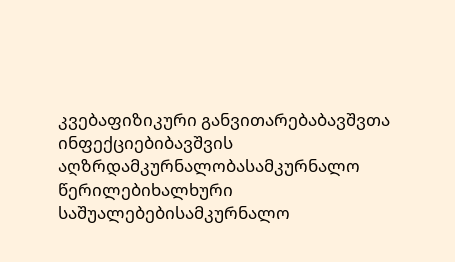კვებაფიზიკური განვითარებაბავშვთა ინფექციებიბავშვის აღზრდამკურნალობასამკურნალო წერილებიხალხური საშუალებებისამკურნალო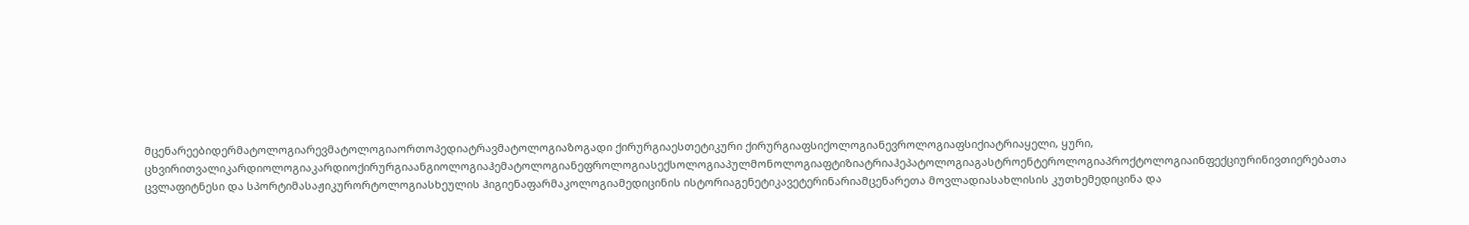მცენარეებიდერმატოლოგიარევმატოლოგიაორთოპედიატრავმატოლოგიაზოგადი ქირურგიაესთეტიკური ქირურგიაფსიქოლოგიანევროლოგიაფსიქიატრიაყელი, ყური, ცხვირითვალიკარდიოლოგიაკარდიოქირურგიაანგიოლოგიაჰემატოლოგიანეფროლოგიასექსოლოგიაპულმონოლოგიაფტიზიატრიაჰეპატოლოგიაგასტროენტეროლოგიაპროქტოლოგიაინფექციურინივთიერებათა ცვლაფიტნესი და სპორტიმასაჟიკურორტოლოგიასხეულის ჰიგიენაფარმაკოლოგიამედიცინის ისტორიაგენეტიკავეტერინარიამცენარეთა მოვლადიასახლისის კუთხემედიცინა და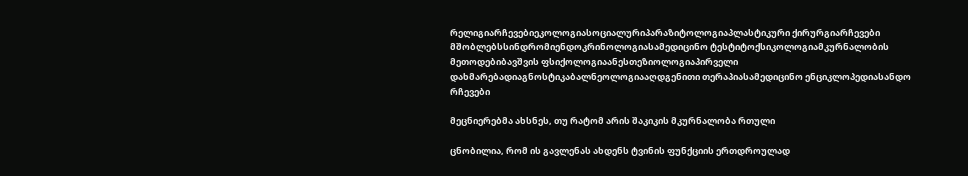რელიგიარჩევებიეკოლოგიასოციალურიპარაზიტოლოგიაპლასტიკური ქირურგიარჩევები მშობლებსსინდრომიენდოკრინოლოგიასამედიცინო ტესტიტოქსიკოლოგიამკურნალობის მეთოდებიბავშვის ფსიქოლოგიაანესთეზიოლოგიაპირველი დახმარებადიაგნოსტიკაბალნეოლოგიააღდგენითი თერაპიასამედიცინო ენციკლოპედიასანდო რჩევები

მეცნიერებმა ახსნეს, თუ რატომ არის შაკიკის მკურნალობა რთული

ცნობილია, რომ ის გავლენას ახდენს ტვინის ფუნქციის ერთდროულად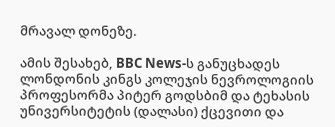მრავალ დონეზე.

ამის შესახებ, BBC News-ს განუცხადეს ლონდონის კინგს კოლეჯის ნევროლოგიის პროფესორმა პიტერ გოდსბიმ და ტეხასის უნივერსიტეტის (დალასი) ქცევითი და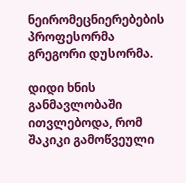ნეირომეცნიერებების პროფესორმა გრეგორი დუსორმა.

დიდი ხნის განმავლობაში ითვლებოდა, რომ შაკიკი გამოწვეული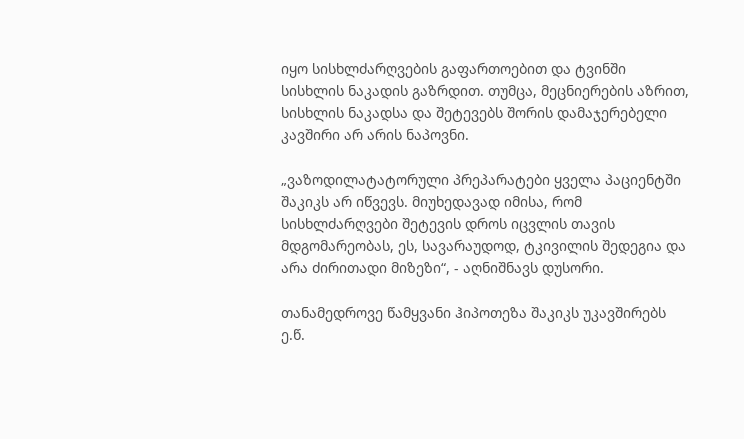იყო სისხლძარღვების გაფართოებით და ტვინში სისხლის ნაკადის გაზრდით. თუმცა, მეცნიერების აზრით, სისხლის ნაკადსა და შეტევებს შორის დამაჯერებელი კავშირი არ არის ნაპოვნი.

„ვაზოდილატატორული პრეპარატები ყველა პაციენტში შაკიკს არ იწვევს. მიუხედავად იმისა, რომ სისხლძარღვები შეტევის დროს იცვლის თავის მდგომარეობას, ეს, სავარაუდოდ, ტკივილის შედეგია და არა ძირითადი მიზეზი“, - აღნიშნავს დუსორი.

თანამედროვე წამყვანი ჰიპოთეზა შაკიკს უკავშირებს ე.წ.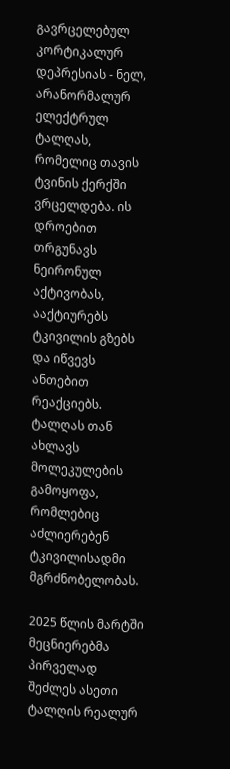გავრცელებულ კორტიკალურ დეპრესიას - ნელ, არანორმალურ ელექტრულ ტალღას, რომელიც თავის ტვინის ქერქში ვრცელდება. ის დროებით თრგუნავს ნეირონულ აქტივობას, ააქტიურებს ტკივილის გზებს და იწვევს ანთებით რეაქციებს. ტალღას თან ახლავს მოლეკულების გამოყოფა, რომლებიც აძლიერებენ ტკივილისადმი მგრძნობელობას.

2025 წლის მარტში მეცნიერებმა პირველად შეძლეს ასეთი ტალღის რეალურ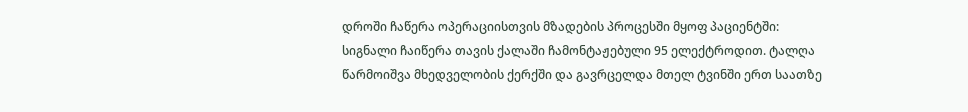დროში ჩაწერა ოპერაციისთვის მზადების პროცესში მყოფ პაციენტში: სიგნალი ჩაიწერა თავის ქალაში ჩამონტაჟებული 95 ელექტროდით. ტალღა წარმოიშვა მხედველობის ქერქში და გავრცელდა მთელ ტვინში ერთ საათზე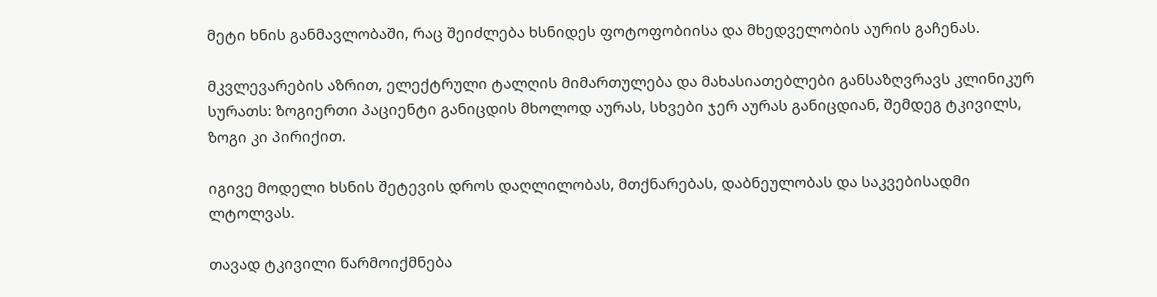მეტი ხნის განმავლობაში, რაც შეიძლება ხსნიდეს ფოტოფობიისა და მხედველობის აურის გაჩენას.

მკვლევარების აზრით, ელექტრული ტალღის მიმართულება და მახასიათებლები განსაზღვრავს კლინიკურ სურათს: ზოგიერთი პაციენტი განიცდის მხოლოდ აურას, სხვები ჯერ აურას განიცდიან, შემდეგ ტკივილს, ზოგი კი პირიქით.

იგივე მოდელი ხსნის შეტევის დროს დაღლილობას, მთქნარებას, დაბნეულობას და საკვებისადმი ლტოლვას.

თავად ტკივილი წარმოიქმნება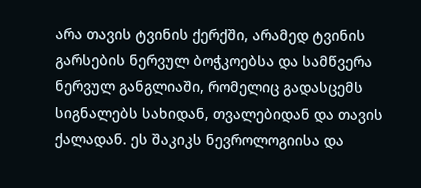არა თავის ტვინის ქერქში, არამედ ტვინის გარსების ნერვულ ბოჭკოებსა და სამწვერა ნერვულ განგლიაში, რომელიც გადასცემს სიგნალებს სახიდან, თვალებიდან და თავის ქალადან. ეს შაკიკს ნევროლოგიისა და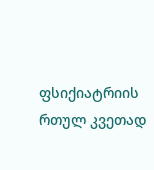ფსიქიატრიის რთულ კვეთად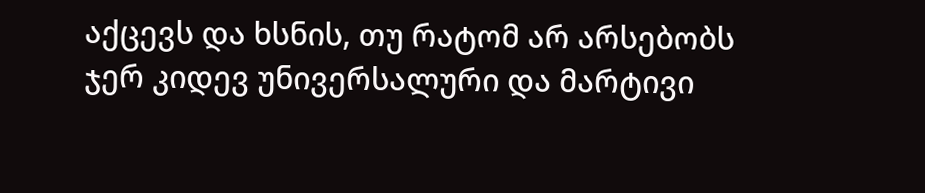აქცევს და ხსნის, თუ რატომ არ არსებობს ჯერ კიდევ უნივერსალური და მარტივი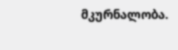მკურნალობა.